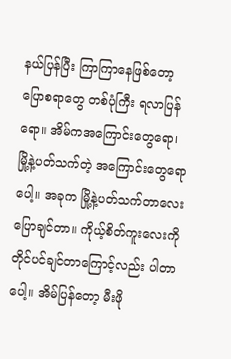နယ်ပြန်ပြီး ကြာကြာနေဖြစ်တော့ ပြောစရာတွေ တစ်ပုံကြီး ရလာပြန်ရော။ အိမ်ကအကြောင်းတွေရော၊ မြို့နဲ့ပတ်သက်တဲ့ အကြောင်းတွေရောပေါ့။ အခုက မြို့နဲ့ပတ်သက်တာလေး ပြောချင်တာ။ ကိုယ့်စိတ်ကူးလေးကို တိုင်ပင်ချင်တာကြောင့်လည်း ပါတာပေါ့။ အိမ်ပြန်တော့ မီးဖို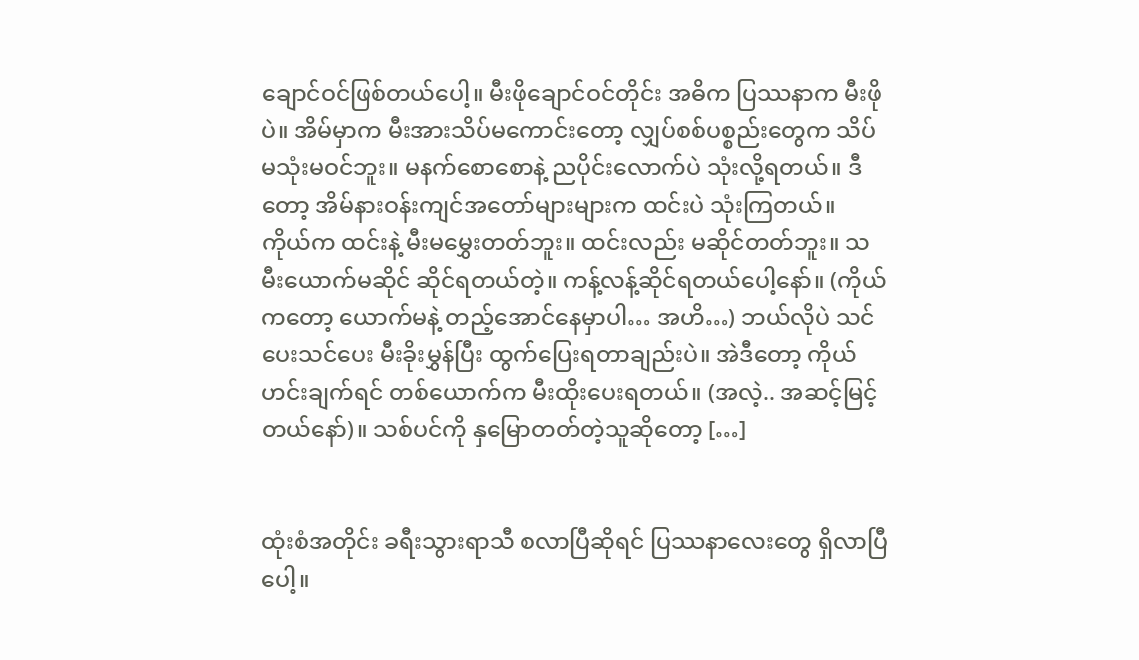ချောင်ဝင်ဖြစ်တယ်ပေါ့။ မီးဖိုချောင်ဝင်တိုင်း အဓိက ပြဿနာက မီးဖိုပဲ။ အိမ်မှာက မီးအားသိပ်မကောင်းတော့ လျှပ်စစ်ပစ္စည်းတွေက သိပ်မသုံးမဝင်ဘူး။ မနက်စောစောနဲ့ ညပိုင်းလောက်ပဲ သုံးလို့ရတယ်။ ဒီတော့ အိမ်နားဝန်းကျင်အတော်များများက ထင်းပဲ သုံးကြတယ်။ ကိုယ်က ထင်းနဲ့ မီးမမွှေးတတ်ဘူး။ ထင်းလည်း မဆိုင်တတ်ဘူး။ သမီးယောက်မဆိုင် ဆိုင်ရတယ်တဲ့။ ကန့်လန့်ဆိုင်ရတယ်ပေါ့နော်။ (ကိုယ်ကတော့ ယောက်မနဲ့ တည့်အောင်နေမှာပါ… အဟိ…) ဘယ်လိုပဲ သင်ပေးသင်ပေး မီးခိုးမွှန်ပြီး ထွက်ပြေးရတာချည်းပဲ။ အဲဒီတော့ ကိုယ်ဟင်းချက်ရင် တစ်ယောက်က မီးထိုးပေးရတယ်။ (အလဲ့.. အဆင့်မြင့်တယ်နော်)။ သစ်ပင်ကို နှမြောတတ်တဲ့သူဆိုတော့ […]


ထုံးစံအတိုင်း ခရီးသွားရာသီ စလာပြီဆိုရင် ပြဿနာလေးတွေ ရှိလာပြီပေါ့။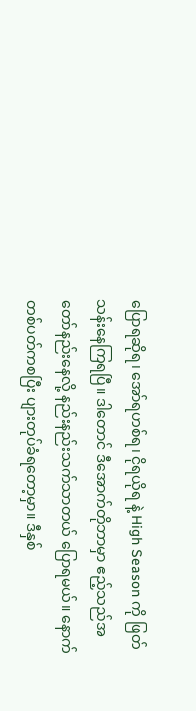ပြောရဆိုရ၊ အော်ရဟစ်ရ၊ ငိုရယိုရ နဲ့ High Season ကို ဖြတ်သန်းနေကြရပြီ။ ဒါတောင် ဒီအောက်တိုဘာမှာ ဧည့်သည်အတော်နည်းနေလို့ နည်းနည်းသက်သာတယ် ပြောရမယ်။ နောက်တစ်ပတ်ကစပြီး ပျားတုပ်ခံရတော့မှာ။ ဒီနှစ်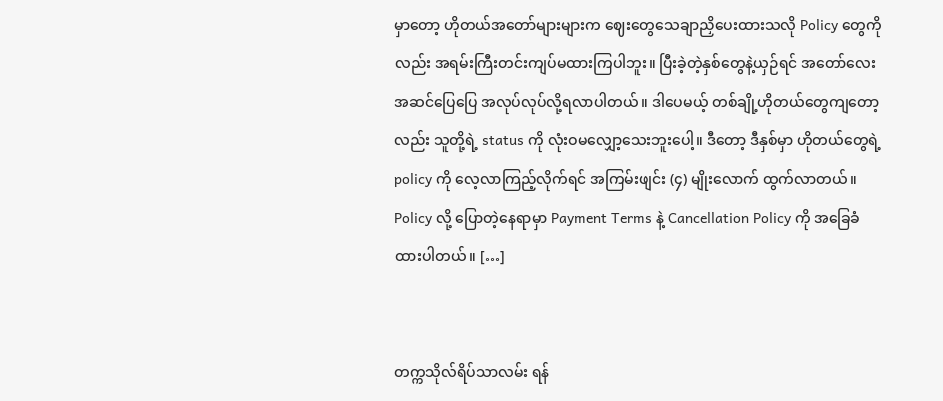မှာတော့ ဟိုတယ်အတော်များများက ဈေးတွေသေချာညှိပေးထားသလို Policy တွေကိုလည်း အရမ်းကြီးတင်းကျပ်မထားကြပါဘူး။ ပြီးခဲ့တဲ့နှစ်တွေနဲ့ယှဉ်ရင် အတော်လေးအဆင်ပြေပြေ အလုပ်လုပ်လို့ရလာပါတယ်။ ဒါပေမယ့် တစ်ချို့ဟိုတယ်တွေကျတော့လည်း သူတို့ရဲ့ status ကို လုံးဝမလျှော့သေးဘူးပေါ့။ ဒီတော့ ဒီနှစ်မှာ ဟိုတယ်တွေရဲ့ policy ကို လေ့လာကြည့်လိုက်ရင် အကြမ်းဖျင်း (၄) မျိုးလောက် ထွက်လာတယ်။ Policy လို့ ပြောတဲ့နေရာမှာ Payment Terms နဲ့ Cancellation Policy ကို အခြေခံထားပါတယ်။ […]


တက္ကသိုလ်ရိပ်သာလမ်း ရန်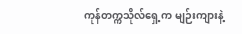ကုန်တက္ကသိုလ်ရှေ့က မျဉ်းကျားနဲ့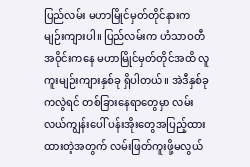ပြည်လမ်း မဟာမြိုင်မှတ်တိုင်နားက မျဉ်းကျားပါ။ ပြည်လမ်းက ဟံသာဝတီအဝိုင်းကနေ မဟာမြိုင်မှတ်တိုင်အထိ လူကူးမျဉ်းကျားနှစ်ခု ရှိပါတယ်။ အဲဒီနှစ်ခုကလွဲရင် တစ်ခြားနေရာတွေမှာ လမ်းလယ်ကျွန်းပေါ် ပန်းအိုးတွေအပြည့်ထားထားတဲ့အတွက် လမ်းဖြတ်ကူးဖို့မလွယ်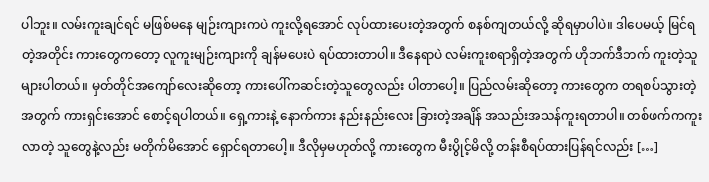ပါဘူး။ လမ်းကူးချင်ရင် မဖြစ်မနေ မျဉ်းကျားကပဲ ကူးလို့ရအောင် လုပ်ထားပေးတဲ့အတွက် စနစ်ကျတယ်လို့ ဆိုရမှာပါပဲ။ ဒါပေမယ့် မြင်ရတဲ့အတိုင်း ကားတွေကတော့ လူကူးမျဉ်းကျားကို ချန်မပေးပဲ ရပ်ထားတာပါ။ ဒီနေရာပဲ လမ်းကူးစရာရှိတဲ့အတွက် ဟိုဘက်ဒီဘက် ကူးတဲ့သူများပါတယ်။ မှတ်တိုင်အကျော်လေးဆိုတော့ ကားပေါ်ကဆင်းတဲ့သူတွေလည်း ပါတာပေါ့။ ပြည်လမ်းဆိုတော့ ကားတွေက တရစပ်သွားတဲ့အတွက် ကားရှင်းအောင် စောင့်ရပါတယ်။ ရှေ့ကားနဲ့ နောက်ကား နည်းနည်းလေး ခြားတဲ့အချိန် အသည်းအသန်ကူးရတာပါ။ တစ်ဖက်ကကူးလာတဲ့ သူတွေနဲ့လည်း မတိုက်မိအောင် ရှောင်ရတာပေါ့။ ဒီလိုမှမဟုတ်လို့ ကားတွေက မီးပွိုင့်မိလို့ တန်းစီရပ်ထားပြန်ရင်လည်း […]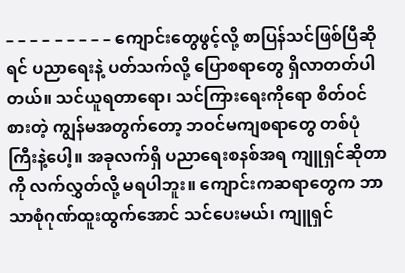– – – – – – – – – ကျောင်းတွေဖွင့်လို့ စာပြန်သင်ဖြစ်ပြီဆိုရင် ပညာရေးနဲ့ ပတ်သက်လို့ ပြောစရာတွေ ရှိလာတတ်ပါတယ်။ သင်ယူရတာရော၊ သင်ကြားရေးကိုရော စိတ်ဝင်စားတဲ့ ကျွန်မအတွက်တော့ ဘဝင်မကျစရာတွေ တစ်ပုံကြီးနဲ့ပေါ့။ အခုလက်ရှိ ပညာရေးစနစ်အရ ကျူရှင်ဆိုတာကို လက်လွှတ်လို့ မရပါဘူး။ ကျောင်းကဆရာတွေက ဘာသာစုံဂုဏ်ထူးထွက်အောင် သင်ပေးမယ်၊ ကျူရှင်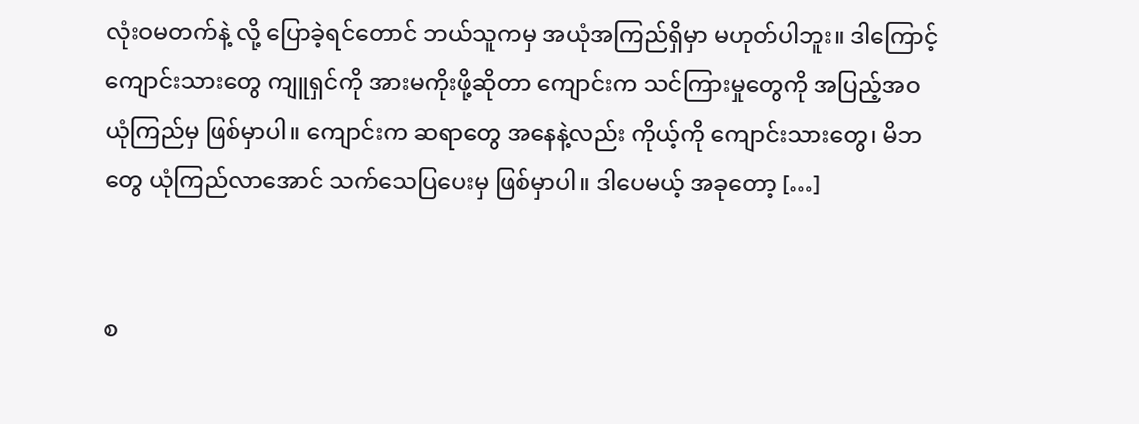လုံးဝမတက်နဲ့ လို့ ပြောခဲ့ရင်တောင် ဘယ်သူကမှ အယုံအကြည်ရှိမှာ မဟုတ်ပါဘူး။ ဒါကြောင့် ကျောင်းသားတွေ ကျူရှင်ကို အားမကိုးဖို့ဆိုတာ ကျောင်းက သင်ကြားမှုတွေကို အပြည့်အဝ ယုံကြည်မှ ဖြစ်မှာပါ။ ကျောင်းက ဆရာတွေ အနေနဲ့လည်း ကိုယ့်ကို ကျောင်းသားတွေ၊ မိဘတွေ ယုံကြည်လာအောင် သက်သေပြပေးမှ ဖြစ်မှာပါ။ ဒါပေမယ့် အခုတော့ […]


စ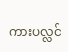ကားပလ္လင်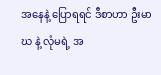အနေနဲ့ ပြောရရင် ဒီစာဟာ ဦးမာဃ နဲ့ လုံမရဲ့ အ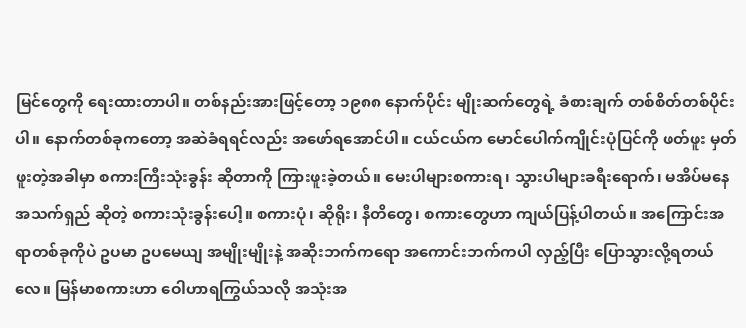မြင်တွေကို ရေးထားတာပါ။ တစ်နည်းအားဖြင့်တော့ ၁၉၈၈ နောက်ပိုင်း မျိုးဆက်တွေရဲ့ ခံစားချက် တစ်စိတ်တစ်ပိုင်းပါ။ နောက်တစ်ခုကတော့ အဆဲခံရရင်လည်း အဖော်ရအောင်ပါ။ ငယ်ငယ်က မောင်ပေါက်ကျိုင်းပုံပြင်ကို ဖတ်ဖူး မှတ်ဖူးတဲ့အခါမှာ စကားကြီးသုံးခွန်း ဆိုတာကို ကြားဖူးခဲ့တယ်။ မေးပါများစကားရ၊ သွားပါများခရီးရောက်၊ မအိပ်မနေအသက်ရှည် ဆိုတဲ့ စကားသုံးခွန်းပေါ့။ စကားပုံ၊ ဆိုရိုး၊ နီတိတွေ၊ စကားတွေဟာ ကျယ်ပြန့်ပါတယ်။ အကြောင်းအရာတစ်ခုကိုပဲ ဥပမာ ဥပမေယျ အမျိုးမျိုးနဲ့ အဆိုးဘက်ကရော အကောင်းဘက်ကပါ လှည့်ပြီး ပြောသွားလို့ရတယ်လေ။ မြန်မာစကားဟာ ဝေါဟာရကြွယ်သလို အသုံးအ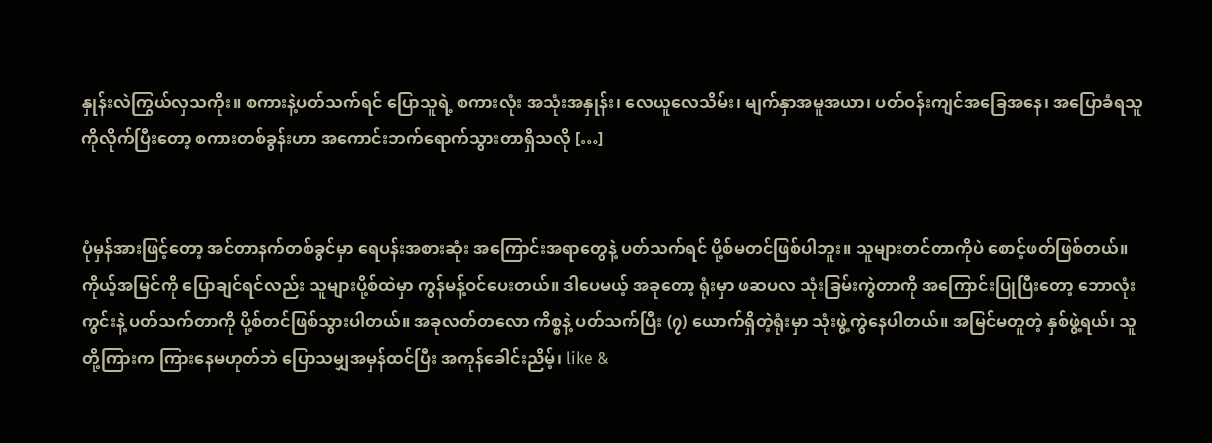နှုန်းလဲကြွယ်လှသကိုး။ စကားနဲ့ပတ်သက်ရင် ပြောသူရဲ့ စကားလုံး အသုံးအနှုန်း၊ လေယူလေသိမ်း၊ မျက်နှာအမူအယာ၊ ပတ်ဝန်းကျင်အခြေအနေ၊ အပြောခံရသူကိုလိုက်ပြီးတော့ စကားတစ်ခွန်းဟာ အကောင်းဘက်ရောက်သွားတာရှိသလို […]


ပုံမှန်အားဖြင့်တော့ အင်တာနက်တစ်ခွင်မှာ ရေပန်းအစားဆုံး အကြောင်းအရာတွေနဲ့ ပတ်သက်ရင် ပို့စ်မတင်ဖြစ်ပါဘူး။ သူများတင်တာကိုပဲ စောင့်ဖတ်ဖြစ်တယ်။ ကိုယ့်အမြင်ကို ပြောချင်ရင်လည်း သူများပို့စ်ထဲမှာ ကွန်မန့်ဝင်ပေးတယ်။ ဒါပေမယ့် အခုတော့ ရုံးမှာ ဖဆပလ သုံးခြမ်းကွဲတာကို အကြောင်းပြုပြီးတော့ ဘောလုံးကွင်းနဲ့ ပတ်သက်တာကို ပို့စ်တင်ဖြစ်သွားပါတယ်။ အခုလတ်တလော ကိစ္စနဲ့ ပတ်သက်ပြီး (၇) ယောက်ရှိတဲ့ရုံးမှာ သုံးဖွဲ့ကွဲနေပါတယ်။ အမြင်မတူတဲ့ နှစ်ဖွဲ့ရယ်၊ သူတို့ကြားက ကြားနေမဟုတ်ဘဲ ပြောသမျှအမှန်ထင်ပြီး အကုန်ခေါင်းညိမ့်၊ like &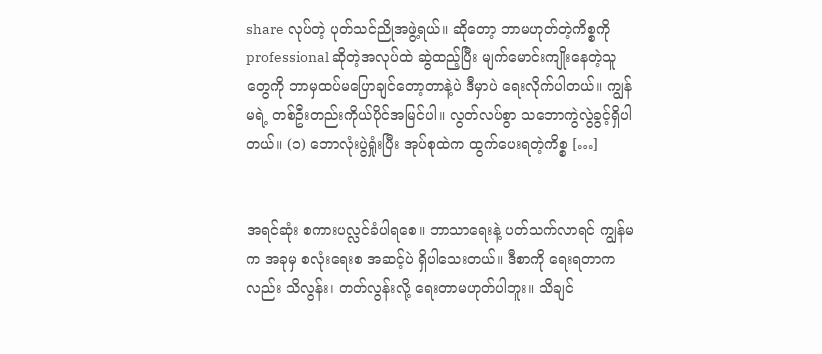share လုပ်တဲ့ ပုတ်သင်ညိုအဖွဲ့ရယ်။ ဆိုတော့ ဘာမဟုတ်တဲ့ကိစ္စကို professional ဆိုတဲ့အလုပ်ထဲ ဆွဲထည့်ပြီး မျက်မောင်းကျိုးနေတဲ့သူတွေကို ဘာမှထပ်မပြောချင်တော့တာနဲ့ပဲ ဒီမှာပဲ ရေးလိုက်ပါတယ်။ ကျွန်မရဲ့ တစ်ဦးတည်းကိုယ်ပိုင်အမြင်ပါ။ လွတ်လပ်စွာ သဘောကွဲလွဲခွင့်ရှိပါတယ်။ (၁) ဘောလုံးပွဲရှုံးပြီး အုပ်စုထဲက ထွက်ပေးရတဲ့ကိစ္စ […]


အရင်ဆုံး စကားပလ္လင်ခံပါရစေ။ ဘာသာရေးနဲ့ ပတ်သက်လာရင် ကျွန်မက အခုမှ စလုံးရေးစ အဆင့်ပဲ ရှိပါသေးတယ်။ ဒီစာကို ရေးရတာကလည်း သိလွန်း၊ တတ်လွန်းလို့ ရေးတာမဟုတ်ပါဘူး။ သိချင်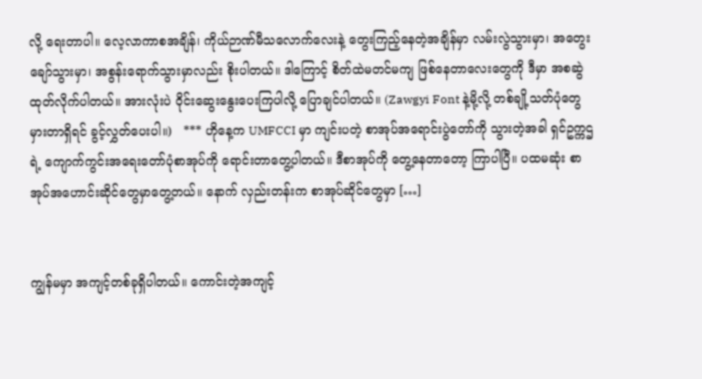လို့ ရေးတာပါ။ လေ့လာကာစအချိန်၊ ကိုယ်ဉာဏ်မီသလောက်လေးနဲ့ တွေးကြည့်နေတဲ့အချိန်မှာ လမ်းလွဲသွားမှာ၊ အတွေးချော်သွားမှာ၊ အစွန်းရောက်သွားမှာလည်း စိုးပါတယ်။ ဒါကြောင့် စိတ်ထဲမတင်မကျ ဖြစ်နေတာလေးတွေကို ဒီမှာ အစဆွဲထုတ်လိုက်ပါတယ်။ အားလုံးပဲ ဝိုင်းဆွေးနွေးပေးကြပါလို့ ပြောချင်ပါတယ်။ (Zawgyi Font နဲ့မို့လို့ တစ်ချို့သတ်ပုံတွေမှားတာရှိရင် ခွင့်လွှတ်ပေးပါ။)   *** ဟိုနေ့က UMFCCI မှာ ကျင်းပတဲ့ စာအုပ်အရောင်းပွဲတော်ကို သွားတဲ့အခါ ရှင်ဥက္ကဌရဲ့ ကျောက်ကွင်းအရေးတော်ပုံစာအုပ်ကို ရောင်းတာတွေ့ပါတယ်။ ဒီစာအုပ်ကို တွေ့နေတာတော့ ကြာပါပြီ။ ပထမဆုံး စာအုပ်အဟောင်းဆိုင်တွေမှာတွေ့တယ်။ နောက် လှည်းတန်းက စာအုပ်ဆိုင်တွေမှာ […]


ကျွန်မမှာ အကျင့်တစ်ခုရှိပါတယ်။ ကောင်းတဲ့အကျင့်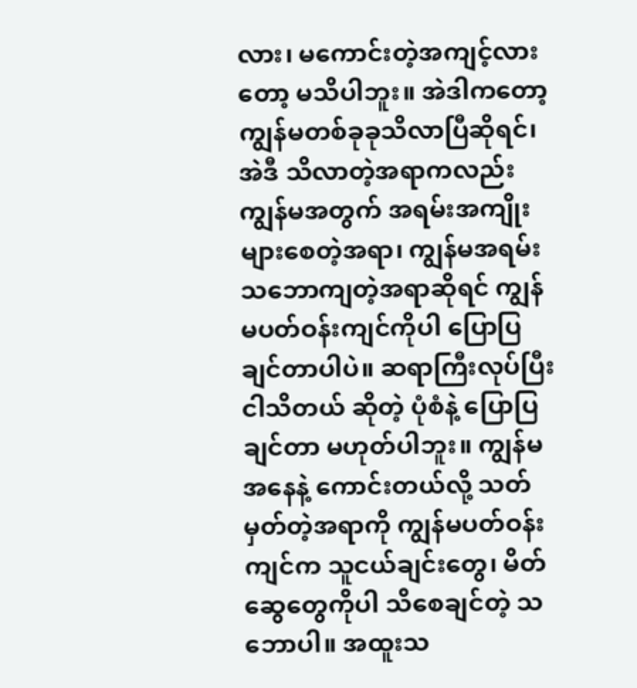လား၊ မကောင်းတဲ့အကျင့်လားတော့ မသိပါဘူး။ အဲဒါကတော့ ကျွန်မတစ်ခုခုသိလာပြီဆိုရင်၊ အဲဒီ သိလာတဲ့အရာကလည်း ကျွန်မအတွက် အရမ်းအကျိုးများစေတဲ့အရာ၊ ကျွန်မအရမ်းသဘောကျတဲ့အရာဆိုရင် ကျွန်မပတ်ဝန်းကျင်ကိုပါ ပြောပြချင်တာပါပဲ။ ဆရာကြီးလုပ်ပြီး ငါသိတယ် ဆိုတဲ့ ပုံစံနဲ့ ပြောပြချင်တာ မဟုတ်ပါဘူး။ ကျွန်မအနေနဲ့ ကောင်းတယ်လို့ သတ်မှတ်တဲ့အရာကို ကျွန်မပတ်ဝန်းကျင်က သူငယ်ချင်းတွေ၊ မိတ်ဆွေတွေကိုပါ သိစေချင်တဲ့ သဘောပါ။ အထူးသ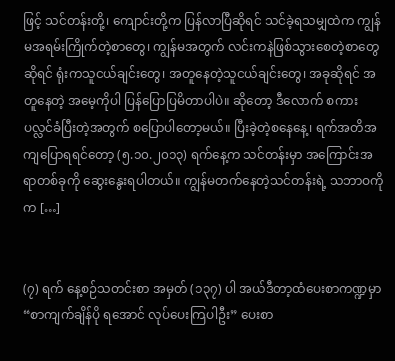ဖြင့် သင်တန်းတို့၊ ကျောင်းတို့က ပြန်လာပြီဆိုရင် သင်ခဲ့ရသမျှထဲက ကျွန်မအရမ်းကြိုက်တဲ့စာတွေ၊ ကျွန်မအတွက် လင်းကနဲဖြစ်သွားစေတဲ့စာတွေဆိုရင် ရုံးကသူငယ်ချင်းတွေ၊ အတူနေတဲ့သူငယ်ချင်းတွေ၊ အခုဆိုရင် အတူနေတဲ့ အမေ့ကိုပါ ပြန်ပြောပြမိတာပါပဲ။ ဆိုတော့ ဒီလောက် စကားပလ္လင်ခံပြီးတဲ့အတွက် စပြောပါတော့မယ်။ ပြီးခဲ့တဲ့စနေနေ့၊ ရက်အတိအကျပြောရရင်တော့ (၅.၁၀.၂၀၁၃) ရက်နေ့က သင်တန်းမှာ အကြောင်းအရာတစ်ခုကို ဆွေးနွေးရပါတယ်။ ကျွန်မတက်နေတဲ့သင်တန်းရဲ့ သဘာဝကိုက […]


(၇) ရက် နေ့စဉ်သတင်းစာ အမှတ် (၁၃၇) ပါ အယ်ဒီတာ့ထံပေးစာကဏ္ဍမှာ “စာကျက်ချိန်ပို ရအောင် လုပ်ပေးကြပါဦး” ပေးစာ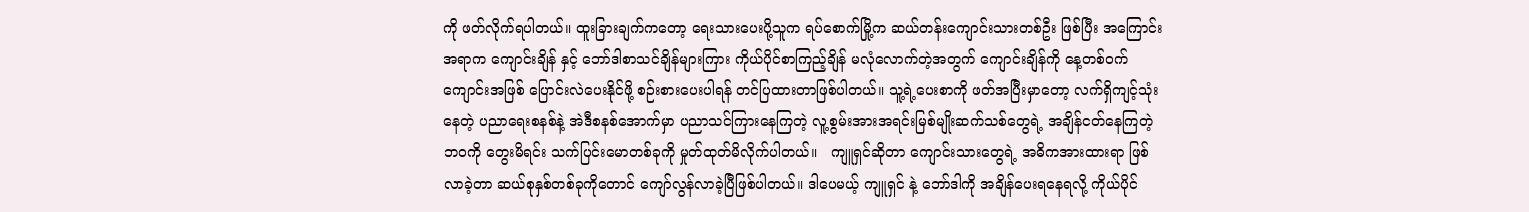ကို ဖတ်လိုက်ရပါတယ်။ ထူးခြားချက်ကတော့ ရေးသားပေးပို့သူက ရပ်စောက်မြို့က ဆယ်တန်းကျောင်းသားတစ်ဦး ဖြစ်ပြီး အကြောင်းအရာက ကျောင်းချိန် နှင့် ဘော်ဒါစာသင်ချိန်များကြား ကိုယ်ပိုင်စာကြည့်ချိန် မလုံလောက်တဲ့အတွက် ကျောင်းချိန်ကို နေ့တစ်ဝက်ကျောင်းအဖြစ် ပြောင်းလဲပေးနိုင်ဖို့ စဉ်းစားပေးပါရန် တင်ပြထားတာဖြစ်ပါတယ်။ သူ့ရဲ့ပေးစာကို ဖတ်အပြီးမှာတော့ လက်ရှိကျင့်သုံးနေတဲ့ ပညာရေးစနစ်နဲ့ အဲဒီစနစ်အောက်မှာ ပညာသင်ကြားနေကြတဲ့ လူ့စွမ်းအားအရင်းမြစ်မျိုးဆက်သစ်တွေရဲ့ အချိန်ငတ်နေကြတဲ့ ဘဝကို တွေးမိရင်း သက်ပြင်းမောတစ်ခုကို မှုတ်ထုတ်မိလိုက်ပါတယ်။   ကျူရှင်ဆိုတာ ကျောင်းသားတွေရဲ့ အဓိကအားထားရာ ဖြစ်လာခဲ့တာ ဆယ်စုနှစ်တစ်ခုကိုတောင် ကျော်လွန်လာခဲ့ပြီဖြစ်ပါတယ်။ ဒါပေမယ့် ကျူရှင် နဲ့ ဘော်ဒါကို အချိန်ပေးရနေရလို့ ကိုယ်ပိုင်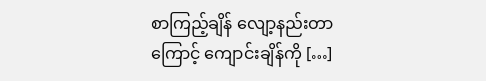စာကြည့်ချိန် လျော့နည်းတာကြောင့် ကျောင်းချိန်ကို […]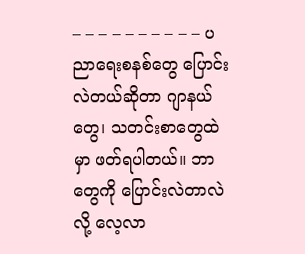– – – – – – – – – – ပညာရေးစနစ်တွေ ပြောင်းလဲတယ်ဆိုတာ ဂျာနယ်တွေ၊ သတင်းစာတွေထဲမှာ ဖတ်ရပါတယ်။ ဘာတွေကို ပြောင်းလဲတာလဲလို့ လေ့လာ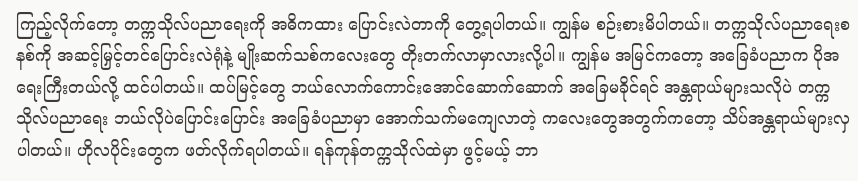ကြည့်လိုက်တော့ တက္ကသိုလ်ပညာရေးကို အဓိကထား ပြောင်းလဲတာကို တွေ့ရပါတယ်။ ကျွန်မ စဉ်းစားမိပါတယ်။ တက္ကသိုလ်ပညာရေးစနစ်ကို အဆင့်မြှင့်တင်ပြောင်းလဲရုံနဲ့ မျိုးဆက်သစ်ကလေးတွေ တိုးတက်လာမှာလားလို့ပါ။ ကျွန်မ အမြင်ကတော့ အခြေခံပညာက ပိုအရေးကြီးတယ်လို့ ထင်ပါတယ်။ ထပ်မြင့်တွေ ဘယ်လောက်ကောင်းအောင်ဆောက်ဆောက် အခြေမခိုင်ရင် အန္တရာယ်များသလိုပဲ တက္ကသိုလ်ပညာရေး ဘယ်လိုပဲပြောင်းပြောင်း အခြေခံပညာမှာ အောက်သက်မကျေလာတဲ့ ကလေးတွေအတွက်ကတော့ သိပ်အန္တရာယ်များလှပါတယ်။ ဟိုလပိုင်းတွေက ဖတ်လိုက်ရပါတယ်။ ရန်ကုန်တက္ကသိုလ်ထဲမှာ ဖွင့်မယ့် ဘာ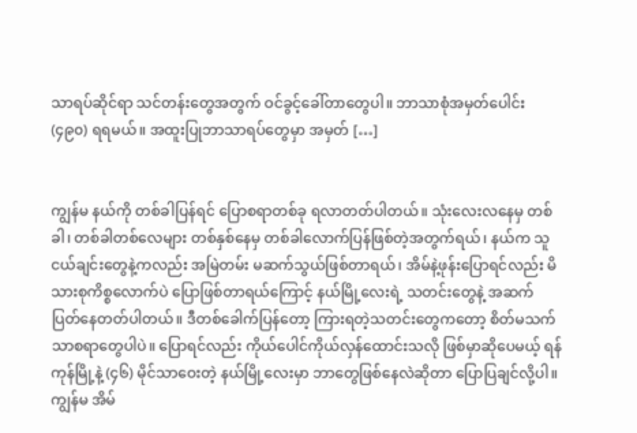သာရပ်ဆိုင်ရာ သင်တန်းတွေအတွက် ဝင်ခွင့်ခေါ်တာတွေပါ။ ဘာသာစုံအမှတ်ပေါင်း (၄၉၀) ရရမယ်။ အထူးပြုဘာသာရပ်တွေမှာ အမှတ် […]


ကျွန်မ နယ်ကို တစ်ခါပြန်ရင် ပြောစရာတစ်ခု ရလာတတ်ပါတယ်။ သုံးလေးလနေမှ တစ်ခါ၊ တစ်ခါတစ်လေများ တစ်နှစ်နေမှ တစ်ခါလောက်ပြန်ဖြစ်တဲ့အတွက်ရယ်၊ နယ်က သူငယ်ချင်းတွေနဲ့ကလည်း အမြဲတမ်း မဆက်သွယ်ဖြစ်တာရယ်၊ အိမ်နဲ့ဖုန်းပြောရင်လည်း မိသားစုကိစ္စလောက်ပဲ ပြောဖြစ်တာရယ်ကြောင့် နယ်မြို့လေးရဲ့ သတင်းတွေနဲ့ အဆက်ပြတ်နေတတ်ပါတယ်။ ဒီတစ်ခေါက်ပြန်တော့ ကြားရတဲ့သတင်းတွေကတော့ စိတ်မသက်သာစရာတွေပါပဲ။ ပြောရင်လည်း ကိုယ်ပေါင်ကိုယ်လှန်ထောင်းသလို ဖြစ်မှာဆိုပေမယ့် ရန်ကုန်မြို့နဲ့ (၄၆) မိုင်သာဝေးတဲ့ နယ်မြို့လေးမှာ ဘာတွေဖြစ်နေလဲဆိုတာ ပြောပြချင်လို့ပါ။ ကျွန်မ အိမ်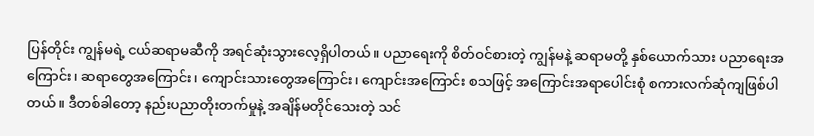ပြန်တိုင်း ကျွန်မရဲ့ ငယ်ဆရာမဆီကို အရင်ဆုံးသွားလေ့ရှိပါတယ်။ ပညာရေးကို စိတ်ဝင်စားတဲ့ ကျွန်မနဲ့ ဆရာမတို့ နှစ်ယောက်သား ပညာရေးအကြောင်း၊ ဆရာတွေအကြောင်း၊ ကျောင်းသားတွေအကြောင်း၊ ကျောင်းအကြောင်း စသဖြင့် အကြောင်းအရာပေါင်းစုံ စကားလက်ဆုံကျဖြစ်ပါတယ်။ ဒီတစ်ခါတော့ နည်းပညာတိုးတက်မှုနဲ့ အချိန်မတိုင်သေးတဲ့ သင်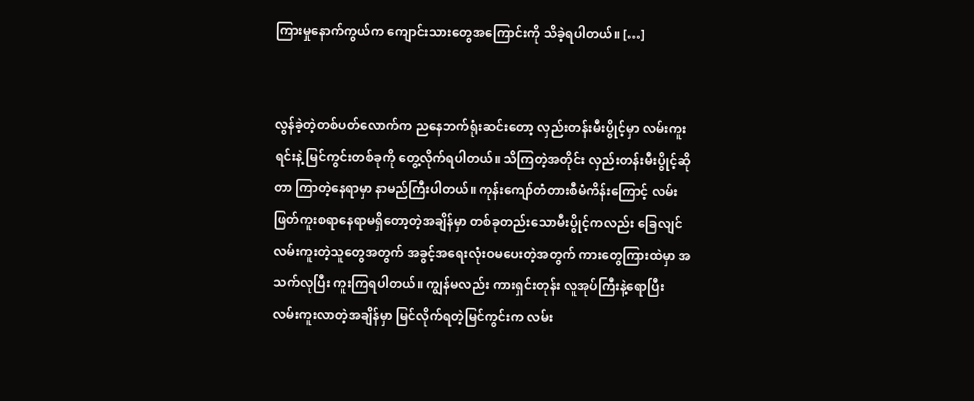ကြားမှုနောက်ကွယ်က ကျောင်းသားတွေအကြောင်းကို သိခဲ့ရပါတယ်။ […]


လွန်ခဲ့တဲ့တစ်ပတ်လောက်က ညနေဘက်ရုံးဆင်းတော့ လှည်းတန်းမီးပွိုင့်မှာ လမ်းကူးရင်းနဲ့ မြင်ကွင်းတစ်ခုကို တွေ့လိုက်ရပါတယ်။ သိကြတဲ့အတိုင်း လှည်းတန်းမီးပွိုင့်ဆိုတာ ကြာတဲ့နေရာမှာ နာမည်ကြီးပါတယ်။ ကုန်းကျော်တံတားစီမံကိန်းကြောင့် လမ်းဖြတ်ကူးစရာနေရာမရှိတော့တဲ့အချိန်မှာ တစ်ခုတည်းသောမီးပွိုင့်ကလည်း ခြေလျင်လမ်းကူးတဲ့သူတွေအတွက် အခွင့်အရေးလုံးဝမပေးတဲ့အတွက် ကားတွေကြားထဲမှာ အသက်လုပြီး ကူးကြရပါတယ်။ ကျွန်မလည်း ကားရှင်းတုန်း လူအုပ်ကြီးနဲ့ရောပြီး လမ်းကူးလာတဲ့အချိန်မှာ မြင်လိုက်ရတဲ့မြင်ကွင်းက လမ်း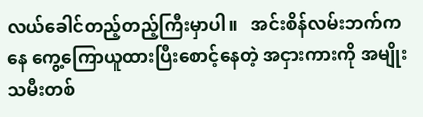လယ်ခေါင်တည့်တည့်ကြီးမှာပါ။   အင်းစိန်လမ်းဘက်ကနေ ကွေ့ကြောယူထားပြီးစောင့်နေတဲ့ အငှားကားကို အမျိုးသမီးတစ်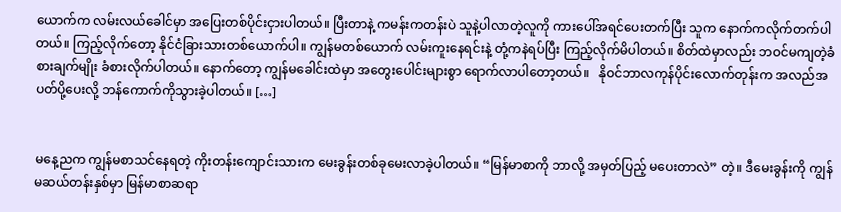ယောက်က လမ်းလယ်ခေါင်မှာ အပြေးတစ်ပိုင်းငှားပါတယ်။ ပြီးတာနဲ့ ကမန်းကတန်းပဲ သူနဲ့ပါလာတဲ့လူကို ကားပေါ်အရင်ပေးတက်ပြီး သူက နောက်ကလိုက်တက်ပါတယ်။ ကြည့်လိုက်တော့ နိုင်ငံခြားသားတစ်ယောက်ပါ။ ကျွန်မတစ်ယောက် လမ်းကူးနေရင်းနဲ့ တုံ့ကနဲရပ်ပြီး ကြည့်လိုက်မိပါတယ်။ စိတ်ထဲမှာလည်း ဘဝင်မကျတဲ့ခံစားချက်မျိုး ခံစားလိုက်ပါတယ်။ နောက်တော့ ကျွန်မခေါင်းထဲမှာ အတွေးပေါင်းများစွာ ရောက်လာပါတော့တယ်။   နိုဝင်ဘာလကုန်ပိုင်းလောက်တုန်းက အလည်အပတ်ပို့ပေးလို့ ဘန်ကောက်ကိုသွားခဲ့ပါတယ်။ […]


မနေ့ညက ကျွန်မစာသင်နေရတဲ့ ကိုးတန်းကျောင်းသားက မေးခွန်းတစ်ခုမေးလာခဲ့ပါတယ်။ “မြန်မာစာကို ဘာလို့ အမှတ်ပြည့် မပေးတာလဲ” တဲ့။ ဒီမေးခွန်းကို ကျွန်မဆယ်တန်းနှစ်မှာ မြန်မာစာဆရာ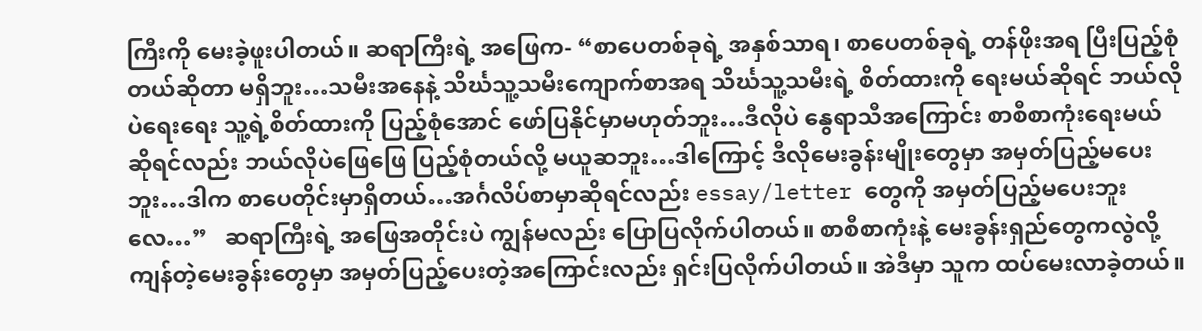ကြီးကို မေးခဲ့ဖူးပါတယ်။ ဆရာကြီးရဲ့ အဖြေက- “စာပေတစ်ခုရဲ့ အနှစ်သာရ၊ စာပေတစ်ခုရဲ့ တန်ဖိုးအရ ပြီးပြည့်စုံတယ်ဆိုတာ မရှိဘူး…သမီးအနေနဲ့ သိင်္ဃသူ့သမီးကျောက်စာအရ သိင်္ဃသူ့သမီးရဲ့ စိတ်ထားကို ရေးမယ်ဆိုရင် ဘယ်လိုပဲရေးရေး သူ့ရဲ့စိတ်ထားကို ပြည့်စုံအောင် ဖော်ပြနိုင်မှာမဟုတ်ဘူး…ဒီလိုပဲ နွေရာသီအကြောင်း စာစီစာကုံးရေးမယ်ဆိုရင်လည်း ဘယ်လိုပဲဖြေဖြေ ပြည့်စုံတယ်လို့ မယူဆဘူး…ဒါကြောင့် ဒီလိုမေးခွန်းမျိုးတွေမှာ အမှတ်ပြည့်မပေးဘူး…ဒါက စာပေတိုင်းမှာရှိတယ်…အင်္ဂလိပ်စာမှာဆိုရင်လည်း essay/letter တွေကို အမှတ်ပြည့်မပေးဘူးလေ…”   ဆရာကြီးရဲ့ အဖြေအတိုင်းပဲ ကျွန်မလည်း ပြောပြလိုက်ပါတယ်။ စာစီစာကုံးနဲ့ မေးခွန်းရှည်တွေကလွဲလို့ ကျန်တဲ့မေးခွန်းတွေမှာ အမှတ်ပြည့်ပေးတဲ့အကြောင်းလည်း ရှင်းပြလိုက်ပါတယ်။ အဲဒီမှာ သူက ထပ်မေးလာခဲ့တယ်။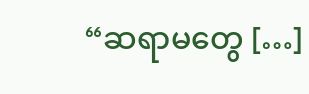“ဆရာမတွေ […]